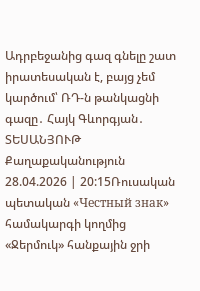Ադրբեջանից գազ գնելը շատ իրատեսական է, բայց չեմ կարծում՝ ՌԴ-ն թանկացնի գազը․ Հայկ Գևորգյան․ ՏԵՍԱՆՅՈՒԹ
Քաղաքականություն
28.04.2026 | 20:15Ռուսական պետական «Честный знак» համակարգի կողմից «Ջերմուկ» հանքային ջրի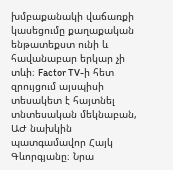խմբաքանակի վաճառքի կասեցումը քաղաքական ենթատեքստ ունի և հավանաբար երկար չի տևի։ Factor TV-ի հետ զրույցում այսպիսի տեսակետ է հայտնել տնտեսական մեկնաբան, ԱԺ նախկին պատգամավոր Հայկ Գևորգյանը։ Նրա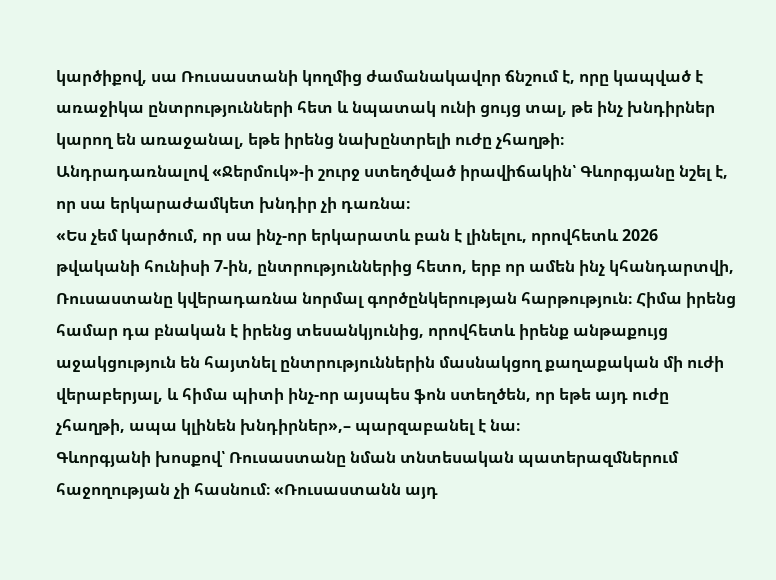կարծիքով, սա Ռուսաստանի կողմից ժամանակավոր ճնշում է, որը կապված է առաջիկա ընտրությունների հետ և նպատակ ունի ցույց տալ, թե ինչ խնդիրներ կարող են առաջանալ, եթե իրենց նախընտրելի ուժը չհաղթի։
Անդրադառնալով «Ջերմուկ»-ի շուրջ ստեղծված իրավիճակին՝ Գևորգյանը նշել է, որ սա երկարաժամկետ խնդիր չի դառնա։
«Ես չեմ կարծում, որ սա ինչ-որ երկարատև բան է լինելու, որովհետև 2026 թվականի հունիսի 7-ին, ընտրություններից հետո, երբ որ ամեն ինչ կհանդարտվի, Ռուսաստանը կվերադառնա նորմալ գործընկերության հարթություն։ Հիմա իրենց համար դա բնական է իրենց տեսանկյունից, որովհետև իրենք անթաքույց աջակցություն են հայտնել ընտրություններին մասնակցող քաղաքական մի ուժի վերաբերյալ, և հիմա պիտի ինչ-որ այսպես ֆոն ստեղծեն, որ եթե այդ ուժը չհաղթի, ապա կլինեն խնդիրներ»,– պարզաբանել է նա։
Գևորգյանի խոսքով՝ Ռուսաստանը նման տնտեսական պատերազմներում հաջողության չի հասնում։ «Ռուսաստանն այդ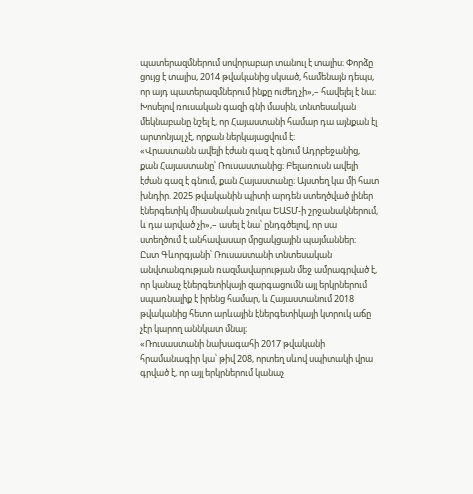պատերազմներում սովորաբար տանուլ է տալիս։ Փորձը ցույց է տալիս, 2014 թվականից սկսած, համենայն դեպս, որ այդ պատերազմներում ինքը ուժեղ չի»,– հավելել է նա։
Խոսելով ռուսական գազի գնի մասին, տնտեսական մեկնաբանը նշել է, որ Հայաստանի համար դա այնքան էլ արտոնյալ չէ, որքան ներկայացվում է։
«Վրաստանն ավելի էժան գազ է գնում Ադրբեջանից, քան Հայաստանը՝ Ռուսաստանից։ Բելառուսն ավելի էժան գազ է գնում, քան Հայաստանը։ Այստեղ կա մի հատ խնդիր. 2025 թվականին պիտի արդեն ստեղծված լիներ էներգետիկ միասնական շուկա ԵԱՏՄ-ի շրջանակներում, և դա արված չի»,– ասել է նա՝ ընդգծելով, որ սա ստեղծում է անհավասար մրցակցային պայմաններ։
Ըստ Գևորգյանի՝ Ռուսաստանի տնտեսական անվտանգության ռազմավարության մեջ ամրագրված է, որ կանաչ էներգետիկայի զարգացումն այլ երկրներում սպառնալիք է իրենց համար, և Հայաստանում 2018 թվականից հետո արևային էներգետիկայի կտրուկ աճը չէր կարող աննկատ մնալ։
«Ռուսաստանի նախագահի 2017 թվականի հրամանագիր կա՝ թիվ 208, որտեղ սևով սպիտակի վրա գրված է, որ այլ երկրներում կանաչ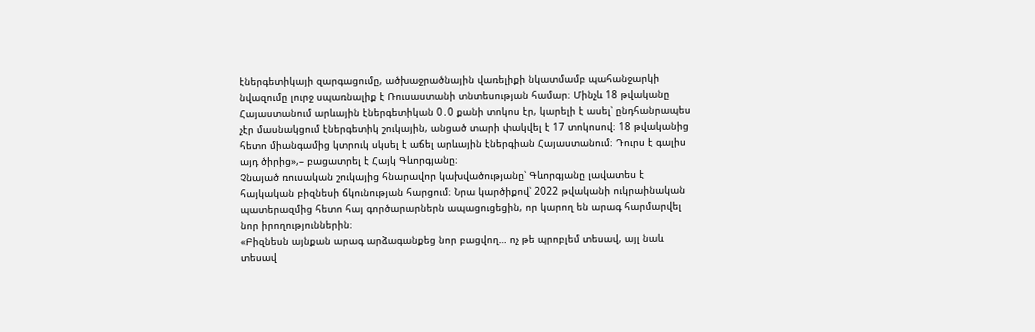էներգետիկայի զարգացումը, ածխաջրածնային վառելիքի նկատմամբ պահանջարկի նվազումը լուրջ սպառնալիք է Ռուսաստանի տնտեսության համար։ Մինչև 18 թվականը Հայաստանում արևային էներգետիկան 0․0 քանի տոկոս էր, կարելի է ասել՝ ընդհանրապես չէր մասնակցում էներգետիկ շուկային, անցած տարի փակվել է 17 տոկոսով։ 18 թվականից հետո միանգամից կտրուկ սկսել է աճել արևային էներգիան Հայաստանում։ Դուրս է գալիս այդ ծիրից»,– բացատրել է Հայկ Գևորգյանը։
Չնայած ռուսական շուկայից հնարավոր կախվածությանը՝ Գևորգյանը լավատես է հայկական բիզնեսի ճկունության հարցում։ Նրա կարծիքով՝ 2022 թվականի ուկրաինական պատերազմից հետո հայ գործարարներն ապացուցեցին, որ կարող են արագ հարմարվել նոր իրողություններին։
«Բիզնեսն այնքան արագ արձագանքեց նոր բացվող… ոչ թե պրոբլեմ տեսավ, այլ նաև տեսավ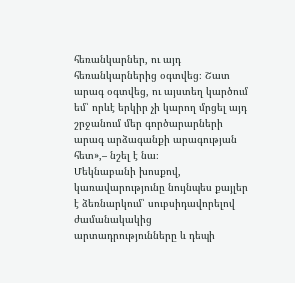հեռանկարներ, ու այդ հեռանկարներից օգտվեց։ Շատ արագ օգտվեց, ու այստեղ կարծում եմ՝ որևէ երկիր չի կարող մրցել այդ շրջանում մեր գործարարների արագ արձագանքի արագության հետ»,– նշել է նա։
Մեկնաբանի խոսքով, կառավարությունը նույնպես քայլեր է ձեռնարկում՝ սուբսիդավորելով ժամանակակից արտադրությունները և դեպի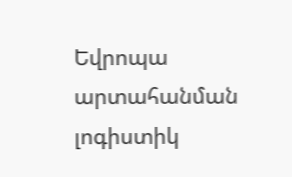Եվրոպա արտահանման լոգիստիկ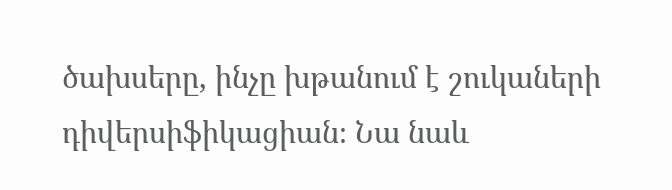ծախսերը, ինչը խթանում է շուկաների դիվերսիֆիկացիան։ Նա նաև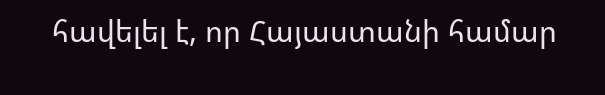հավելել է, որ Հայաստանի համար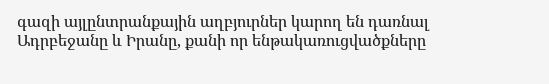գազի այլընտրանքային աղբյուրներ կարող են դառնալ Ադրբեջանը և Իրանը, քանի որ ենթակառուցվածքները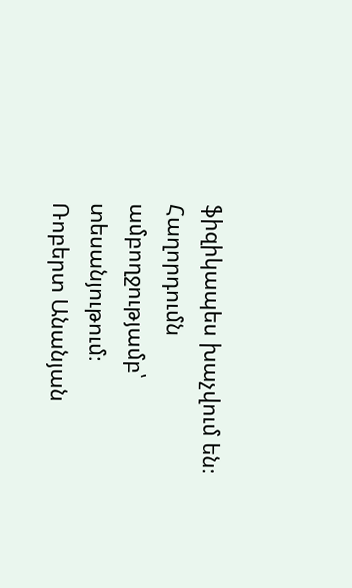ֆիզիկապես խաչվում են։
Հաղորդումն ամբողջությամբ՝ տեսանյութում։
Ռոբերտ Անանյան